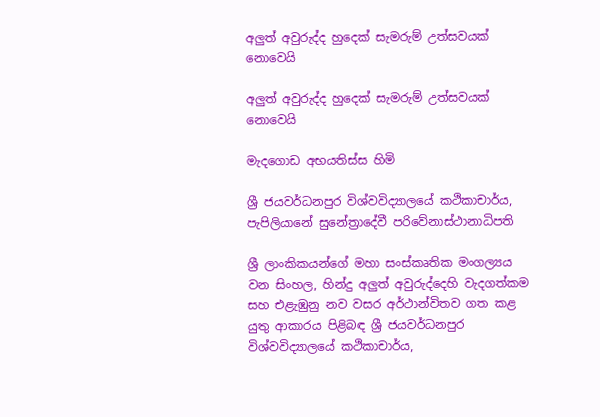අලුත් අවුරුද්ද හුදෙක් සැමරුම් උත්සවයක් නොවෙයි

අලුත් අවුරුද්ද හුදෙක් සැමරුම් උත්සවයක් නොවෙයි

මැදගොඩ අභයතිස්ස හිමි

ශ්‍රී ජයවර්ධනපුර විශ්වවිද්‍යාලයේ කථිකාචාර්ය, පැපිලියානේ සුනේත්‍රාදේවී පරිවේනාස්ථානාධිපති

ශ්‍රී ලාංකිකයන්ගේ මහා සංස්කෘතික මංගල්‍යය වන සිංහල, හින්දු අලුත් අවුරුද්දෙහි වැදගත්කම සහ එළැඹුනු නව වසර අර්ථාන්විතව ගත කළ යුතු ආකාරය පිළිබඳ ශ්‍රී ජයවර්ධනපුර විශ්වවිද්‍යාලයේ කථිකාචාර්ය,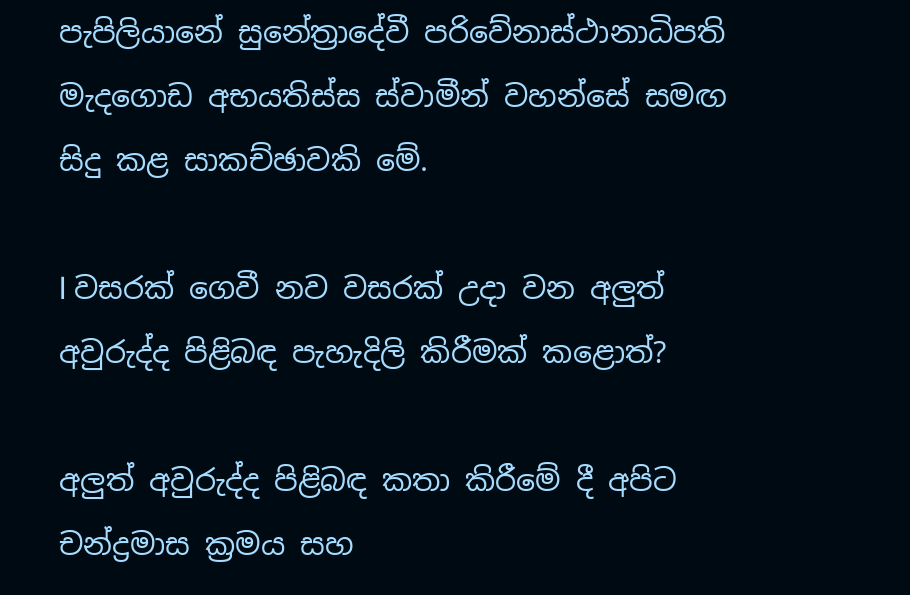පැපිලියානේ සුනේත්‍රාදේවී පරිවේනාස්ථානාධිපති මැදගොඩ අභයතිස්ස ස්වාමීන් වහන්සේ සමඟ සිදු කළ සාකච්ඡාවකි මේ.

l වසරක් ගෙවී නව වසරක් උදා වන අලුත් අවුරුද්ද පිළිබඳ පැහැදිලි කිරීමක් කළොත්?

අලුත් අවුරුද්ද පිළිබඳ කතා කිරීමේ දී අපිට චන්ද්‍රමාස ක්‍රමය සහ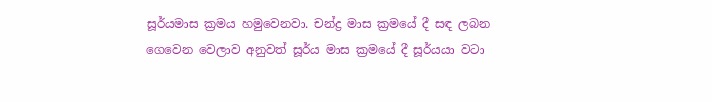සූර්යමාස ක්‍රමය හමුවෙනවා. චන්ද්‍ර මාස ක්‍රමයේ දී සඳ ලබන ගෙවෙන වෙලාව අනුවත් සූර්ය මාස ක්‍රමයේ දී සූර්යයා වටා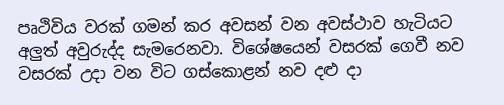පෘථිවිය වරක් ගමන් කර අවසන් වන අවස්ථාව හැටියට අලුත් අවුරුද්ද සැමරෙනවා. විශේෂයෙන් වසරක් ගෙවී නව වසරක් උදා වන විට ගස්කොළන් නව දළු දා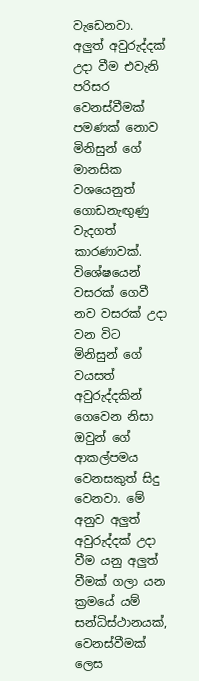වැඩෙනවා. අලුත් අවුරුද්දක් උදා වීම එවැනි පරිසර වෙනස්වීමක් පමණක් නොව මිනිසුන් ගේ මානසික වශයෙනුත් ගොඩනැඟුණු වැදගත් කාරණාවක්. විශේෂයෙන් වසරක් ගෙවී නව වසරක් උදා වන විට මිනිසුන් ගේ වයසත් අවුරුද්දකින් ගෙවෙන නිසා ඔවුන් ගේ ආකල්පමය වෙනසකුත් සිදු වෙනවා. මේ අනුව අලුත් අවුරුද්දක් උදා වීම යනු අලුත් වීමක් ගලා යන ක්‍රමයේ යම් සන්ධිස්ථානයක්, වෙනස්වීමක් ලෙස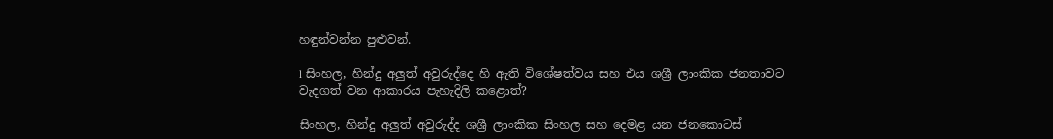හඳුන්වන්න පුළුවන්.

l සිංහල, හින්දු අලුත් අවුරුද්දෙ හි ඇති විශේෂත්වය සහ එය ශශ්‍රී ලාංකික ජනතාවට වැදගත් වන ආකාරය පැහැදිලි කළොත්?

සිංහල, හින්දු අලුත් අවුරුද්ද ශශ්‍රී ලාංකික සිංහල සහ දෙමළ යන ජනකොටස්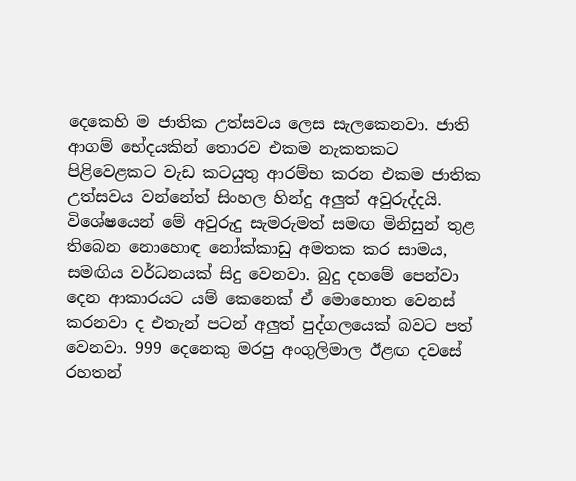දෙකෙහි ම ජාතික උත්සවය ලෙස සැලකෙනවා. ජාති ආගම් භේදයකින් තොරව එකම නැකතකට පිළිවෙළකට වැඩ කටයුතු ආරම්භ කරන එකම ජාතික උත්සවය වන්නේත් සිංහල හින්දු අලුත් අවුරුද්දයි. විශේෂයෙන් මේ අවුරුදු සැමරුමත් සමඟ මිනිසුන් තුළ තිබෙන නොහොඳ නෝක්කාඩු අමතක කර සාමය, සමඟිය වර්ධනයක් සිදු වෙනවා. බුදු දහමේ පෙන්වා දෙන ආකාරයට යම් කෙනෙක් ඒ මොහොත වෙනස් කරනවා ද එතැන් පටන් අලුත් පුද්ගලයෙක් බවට පත් වෙනවා. 999 දෙනෙකු මරපු අංගුලිමාල ඊළඟ දවසේ රහතන්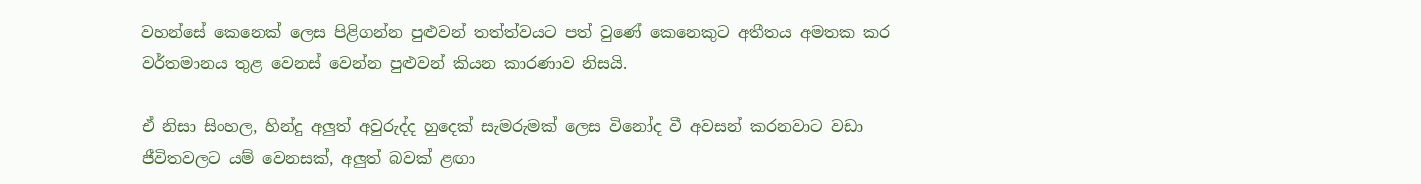වහන්සේ කෙනෙක් ලෙස පිළිගන්න පුළුවන් තත්ත්වයට පත් වුණේ කෙනෙකුට අතීතය අමතක කර වර්තමානය තුළ වෙනස් වෙන්න පුළුවන් කියන කාරණාව නිසයි.

ඒ නිසා සිංහල, හින්දු අලුත් අවුරුද්ද හුදෙක් සැමරුමක් ලෙස විනෝද වී අවසන් කරනවාට වඩා ජීවිතවලට යම් වෙනසක්, අලුත් බවක් ළඟා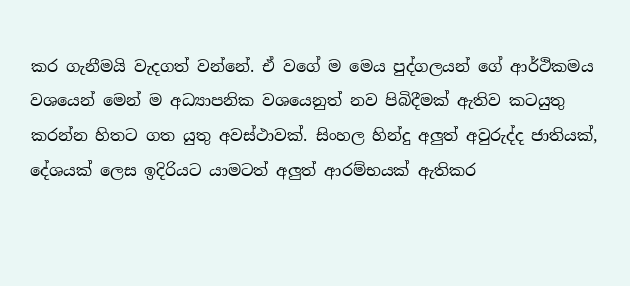කර ගැනීමයි වැදගත් වන්නේ. ඒ වගේ ම මෙය පුද්ගලයන් ගේ ආර්ථිකමය වශයෙන් මෙන් ම අධ්‍යාපනික වශයෙනුත් නව පිබිදීමක් ඇතිව කටයුතු කරන්න හිතට ගත යුතු අවස්ථාවක්. සිංහල හින්දු අලුත් අවුරුද්ද ජාතියක්, දේශයක් ලෙස ඉදිරියට යාමටත් අලුත් ආරම්භයක් ඇතිකර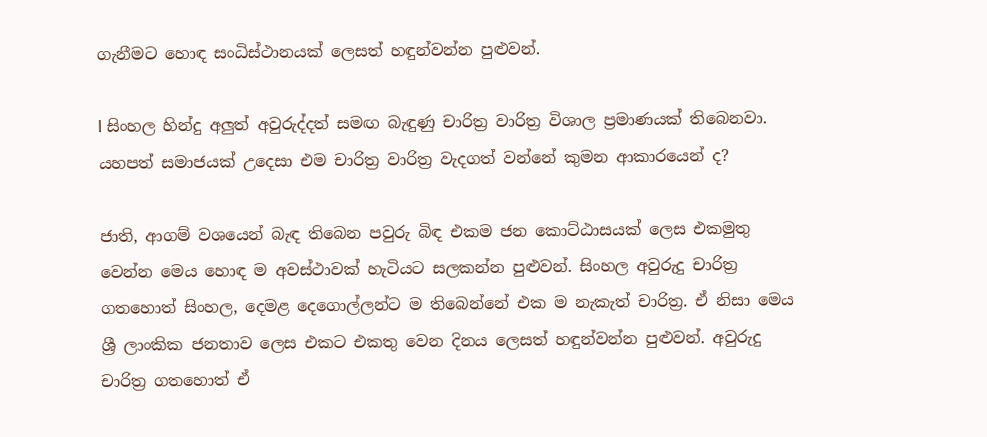ගැනීමට හොඳ සංධිස්ථානයක් ලෙසත් හඳුන්වන්න පුළුවන්.

l සිංහල හින්දු අලුත් අවුරුද්දත් සමඟ බැඳුණු චාරිත්‍ර වාරිත්‍ර විශාල ප්‍රමාණයක් තිබෙනවා. යහපත් සමාජයක් උදෙසා එම චාරිත්‍ර වාරිත්‍ර වැදගත් වන්නේ කුමන ආකාරයෙන් ද?

ජාති, ආගම් වශයෙන් බැඳ තිබෙන පවුරු බිඳ එකම ජන කොට්ඨාසයක් ලෙස එකමුතු වෙන්න මෙය හොඳ ම අවස්ථාවක් හැටියට සලකන්න පුළුවන්. සිංහල අවුරුදු චාරිත්‍ර ගතහොත් සිංහල, දෙමළ දෙගොල්ලන්ට ම තිබෙන්නේ එක ම නැකැත් චාරිත්‍ර. ඒ නිසා මෙය ශ්‍රී ලාංකික ජනතාව ලෙස එකට එකතු වෙන දිනය ලෙසත් හඳුන්වන්න පුළුවන්. අවුරුදු චාරිත්‍ර ගතහොත් ඒ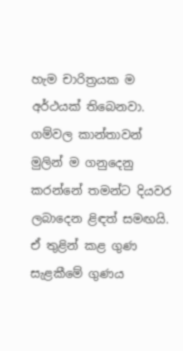හැම චාරිත්‍රයක ම අර්ථයක් තිබෙනවා. ගම්වල කාන්තාවන් මුලින් ම ගනුදෙනු කරන්නේ තමන්ට දියවර ලබාදෙන ළිඳත් සමඟයි. ඒ තුළින් කළ ගුණ සැළකීමේ ගුණය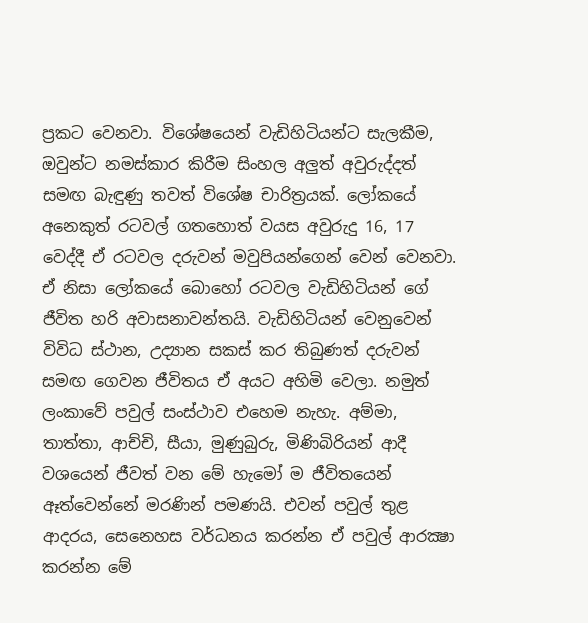ප්‍රකට වෙනවා. විශේෂයෙන් වැඩිහිටියන්ට සැලකීම, ඔවුන්ට නමස්කාර කිරීම සිංහල අලුත් අවුරුද්දත් සමඟ බැඳුණු තවත් විශේෂ චාරිත්‍රයක්. ලෝකයේ අනෙකුත් රටවල් ගතහොත් වයස අවුරුදු 16, 17 වෙද්දී ඒ රටවල දරුවන් මවුපියන්ගෙන් වෙන් වෙනවා. ඒ නිසා ලෝකයේ බොහෝ රටවල වැඩිහිටියන් ගේ ජීවිත හරි අවාසනාවන්තයි. වැඩිහිටියන් වෙනුවෙන් විවිධ ස්ථාන, උද්‍යාන සකස් කර තිබුණත් දරුවන් සමඟ ගෙවන ජීවිතය ඒ අයට අහිමි වෙලා. නමුත් ලංකාවේ පවුල් සංස්ථාව එහෙම නැහැ. අම්මා, තාත්තා, ආච්චි, සීයා, මුණුබුරු, මිණිබිරියන් ආදී වශයෙන් ජීවත් වන මේ හැමෝ ම ජීවිතයෙන් ඈත්වෙන්නේ මරණින් පමණයි. එවන් පවුල් තුළ ආදරය, සෙනෙහස වර්ධනය කරන්න ඒ පවුල් ආරක්‍ෂා කරන්න මේ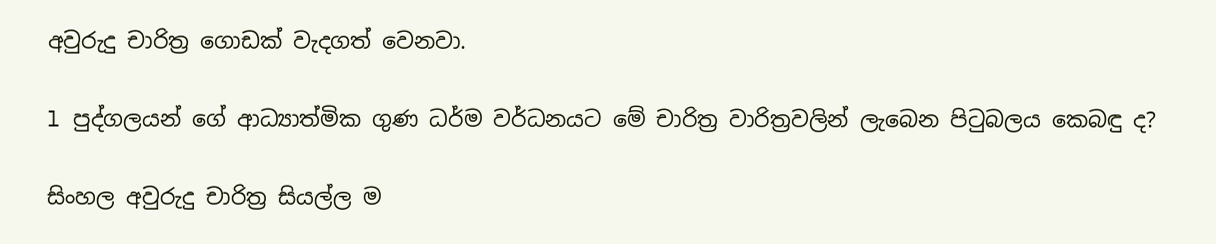අවුරුදු චාරිත්‍ර ගොඩක් වැදගත් වෙනවා.

l පුද්ගලයන් ගේ ආධ්‍යාත්මික ගුණ ධර්ම වර්ධනයට මේ චාරිත්‍ර වාරිත්‍රවලින් ලැබෙන පිටුබලය කෙබඳු ද?

සිංහල අවුරුදු චාරිත්‍ර සියල්ල ම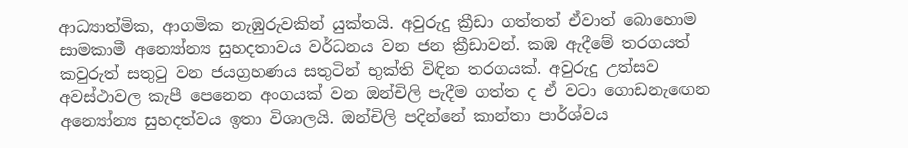ආධ්‍යාත්මික, ආගමික නැඹුරුවකින් යුක්තයි. අවුරුදු ක්‍රීඩා ගත්තත් ඒවාත් බොහොම සාමකාමී අන්‍යෝන්‍ය සුහදතාවය වර්ධනය වන ජන ක්‍රීඩාවන්. කඹ ඇදීමේ තරගයත් කවුරුත් සතුටු වන ජයග්‍රහණය සතුටින් භුක්ති විඳින තරගයක්. අවුරුදු උත්සව අවස්ථාවල කැපී පෙනෙන අංගයක් වන ඔන්චිලි පැදීම ගත්ත ද ඒ වටා ගොඩනැඟෙන අන්‍යෝන්‍ය සුහදත්වය ඉතා විශාලයි. ඔන්චිලි පදින්නේ කාන්තා පාර්ශ්වය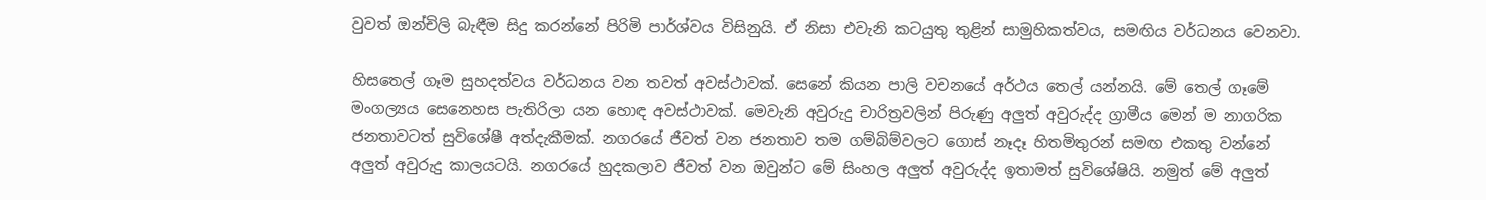වුවත් ඔන්චිලි බැඳීම සිදු කරන්නේ පිරිමි පාර්ශ්වය විසිනුයි. ඒ නිසා එවැනි කටයුතු තුළින් සාමුහිකත්වය, සමඟිය වර්ධනය වෙනවා.

හිසතෙල් ගෑම සුහදත්වය වර්ධනය වන තවත් අවස්ථාවක්. සෙනේ කියන පාලි වචනයේ අර්ථය තෙල් යන්නයි. මේ තෙල් ගෑමේ මංගල්‍යය සෙනෙහස පැතිරිලා යන හොඳ අවස්ථාවක්. මෙවැනි අවුරුදු චාරිත්‍රවලින් පිරුණු අලුත් අවුරුද්ද ග්‍රාමීය මෙන් ම නාගරික ජනතාවටත් සුවිශේෂී අත්දැකීමක්. නගරයේ ජීවත් වන ජනතාව තම ගම්බිම්වලට ගොස් නෑදෑ හිතමිතුරන් සමඟ එකතු වන්නේ අලුත් අවුරුදු කාලයටයි. නගරයේ හුදකලාව ජීවත් වන ඔවුන්ට මේ සිංහල අලුත් අවුරුද්ද ඉතාමත් සුවිශේෂියි. නමුත් මේ අලුත්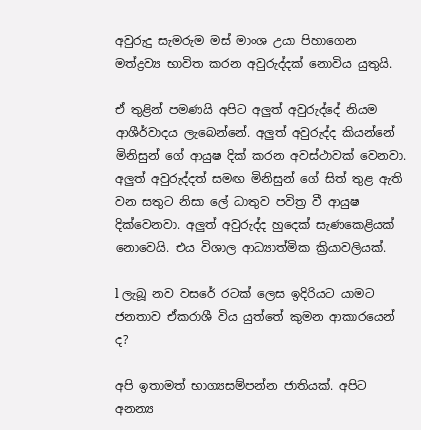අවුරුදු සැමරුම මස් මාංශ උයා පිහාගෙන මත්ද්‍රව්‍ය භාවිත කරන අවුරුද්දක් නොවිය යුතුයි.

ඒ තුළින් පමණයි අපිට අලුත් අවුරුද්දේ නියම ආශීර්වාදය ලැබෙන්නේ. අලුත් අවුරුද්ද කියන්නේ මිනිසුන් ගේ ආයුෂ දික් කරන අවස්ථාවක් වෙනවා. අලුත් අවුරුද්දත් සමඟ මිනිසුන් ගේ සිත් තුළ ඇති වන සතුට නිසා ලේ ධාතුව පවිත්‍ර වී ආයුෂ දික්වෙනවා. අලුත් අවුරුද්ද හුදෙක් සැණකෙළියක් නොවෙයි. එය විශාල ආධ්‍යාත්මික ක්‍රියාවලියක්.

l ලැබූ නව වසරේ රටක් ලෙස ඉදිරියට යාමට ජනතාව ඒකරාශී විය යුත්තේ කුමන ආකාරයෙන් ද?

අපි ඉතාමත් භාග්‍යසම්පන්න ජාතියක්. අපිට අනන්‍ය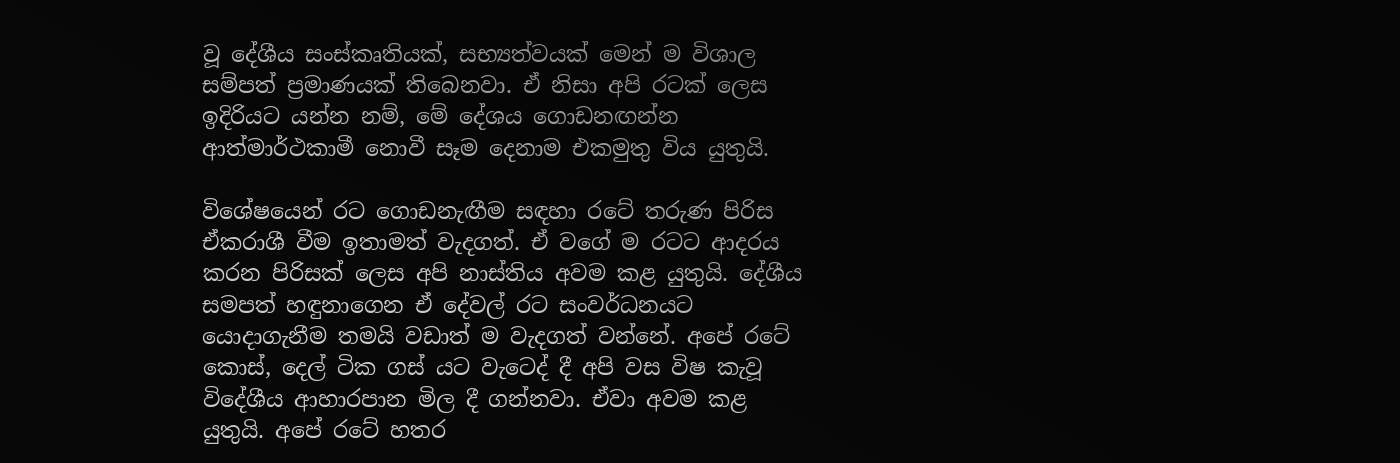වූ දේශීය සංස්කෘතියක්, සභ්‍යත්වයක් මෙන් ම විශාල සම්පත් ප්‍රමාණයක් තිබෙනවා. ඒ නිසා අපි රටක් ලෙස ඉදිරියට යන්න නම්, මේ දේශය ගොඩනඟන්න ආත්මාර්ථකාමී නොවී සෑම දෙනාම එකමුතු විය යුතුයි.

විශේෂයෙන් රට ගොඩනැඟීම සඳහා රටේ තරුණ පිරිස ඒකරාශී වීම ඉතාමත් වැදගත්. ඒ වගේ ම රටට ආදරය කරන පිරිසක් ලෙස අපි නාස්තිය අවම කළ යුතුයි. දේශීය සමපත් හඳුනාගෙන ඒ දේවල් රට සංවර්ධනයට යොදාගැනීම තමයි වඩාත් ම වැදගත් වන්නේ. අපේ රටේ කොස්, දෙල් ටික ගස් යට වැටෙද් දී අපි වස විෂ කැවූ විදේශීය ආහාරපාන මිල දී ගන්නවා. ඒවා අවම කළ යුතුයි. අපේ රටේ හතර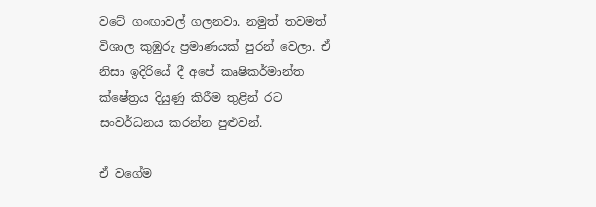වටේ ගංඟාවල් ගලනවා. නමුත් තවමත් විශාල කුඹුරු ප්‍රමාණයක් පුරන් වෙලා. ඒ නිසා ඉදිරියේ දී අපේ කෘෂිකර්මාන්ත ක්ෂේත්‍රය දියුණු කිරීම තුළින් රට සංවර්ධනය කරන්න පුළුවන්.

ඒ වගේම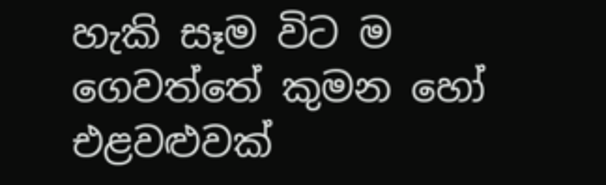හැකි සෑම විට ම ගෙවත්තේ කුමන හෝ එළවළුවක්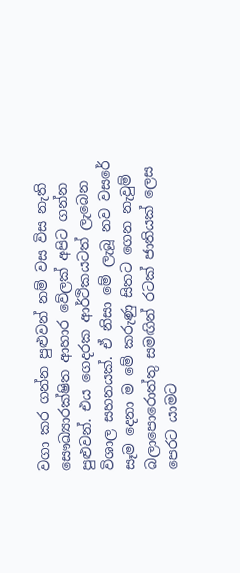වගා කර ගන්න පුළුවන් නම් වස විස නැති සෞඛ්‍යාරක්ෂිත ආහාර වේලක් අපිට ගන්න පුළුවන්. එය ගෙදරක ආර්ථිකයටත් ලැබෙන විශාල සහනයක්. ඒ නිසා මේ ලැබූ නව වසරේ සෑම දෙනා ම මේ කරුණු සිතට ගෙන නැවුම් බලාපොරොත්තු සමඟින් රටක් ජාතියක් ලෙස පෙරට යාමට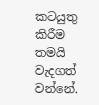කටයුතු කිරීම තමයි වැදගත් වන්නේ.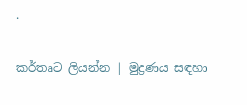.

කර්තෘට ලියන්න | මුද්‍රණය සඳහා